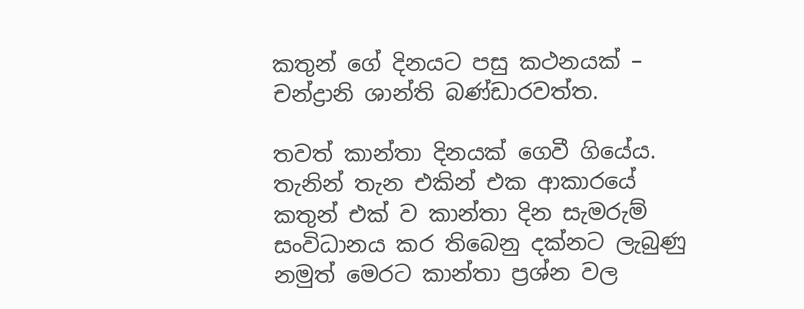කතුන් ගේ දිනයට පසු කථනයක් – චන්ද්‍රානි ශාන්ති බණ්ඩාරවත්ත.

තවත් කාන්තා දිනයක් ගෙවී ගියේය. තැනින් තැන එකින් එක ආකාරයේ කතුන් එක් ව කාන්තා දින සැමරුම් සංවිධානය කර තිබෙනු දක්නට ලැබුණු නමුත් මෙරට කාන්තා ප්‍රශ්න වල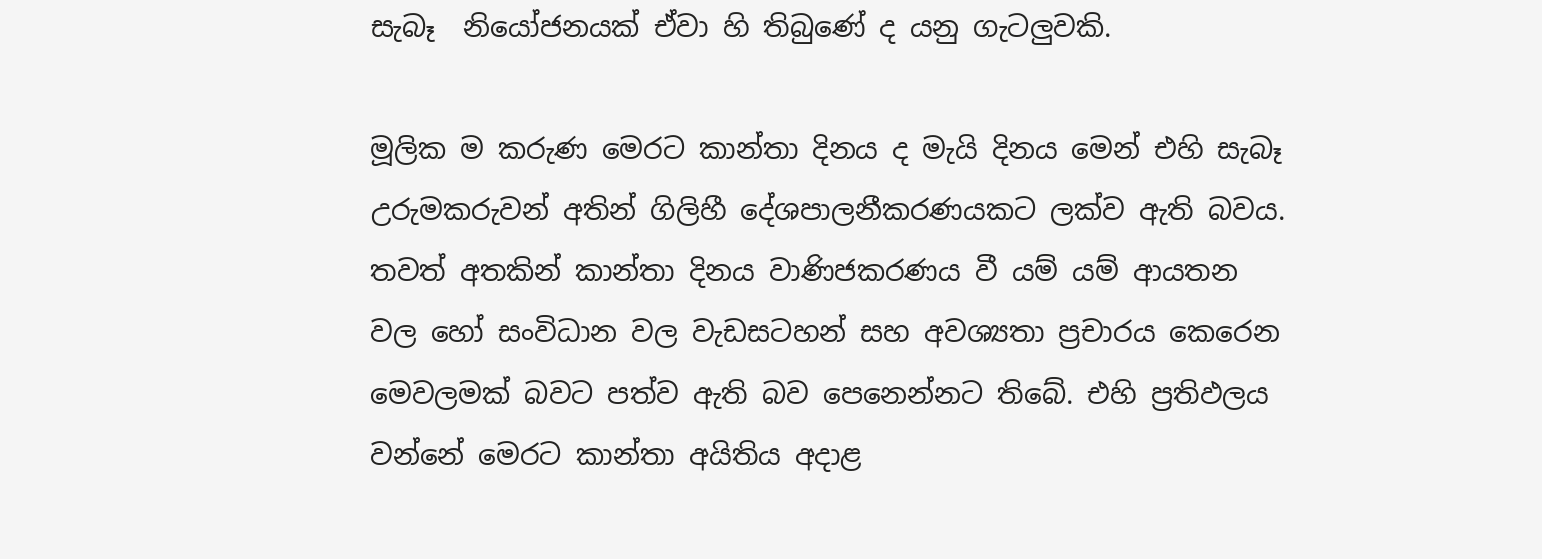සැබෑ  නියෝජනයක් ඒවා හි තිබුණේ ද යනු ගැටලුවකි.

මූලික ම කරුණ මෙරට කාන්තා දිනය ද මැයි දිනය මෙන් එහි සැබෑ උරුමකරුවන් අතින් ගිලිහී දේශපාලනීකරණයකට ලක්ව ඇති බවය. තවත් අතකින් කාන්තා දිනය වාණිජකරණය වී යම් යම් ආයතන වල හෝ සංවිධාන වල වැඩසටහන් සහ අවශ්‍යතා ප්‍රචාරය කෙරෙන මෙවලමක් බවට පත්ව ඇති බව පෙනෙන්නට තිබේ. එහි ප්‍රතිඵලය වන්නේ මෙරට කාන්තා අයිතිය අදාළ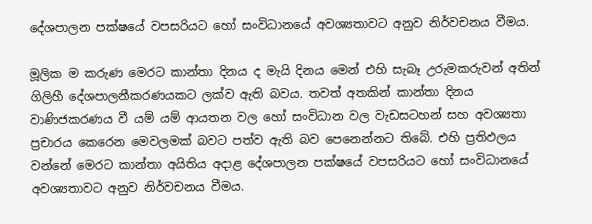දේශපාලන පක්ෂයේ වපසරියට හෝ සංවිධානයේ අවශ්‍යතාවට අනුව නිර්වචනය වීමය.

මූලික ම කරුණ මෙරට කාන්තා දිනය ද මැයි දිනය මෙන් එහි සැබෑ උරුමකරුවන් අතින් ගිලිහී දේශපාලනීකරණයකට ලක්ව ඇති බවය. තවත් අතකින් කාන්තා දිනය වාණිජකරණය වී යම් යම් ආයතන වල හෝ සංවිධාන වල වැඩසටහන් සහ අවශ්‍යතා ප්‍රචාරය කෙරෙන මෙවලමක් බවට පත්ව ඇති බව පෙනෙන්නට තිබේ. එහි ප්‍රතිඵලය වන්නේ මෙරට කාන්තා අයිතිය අදාළ දේශපාලන පක්ෂයේ වපසරියට හෝ සංවිධානයේ අවශ්‍යතාවට අනුව නිර්වචනය වීමය.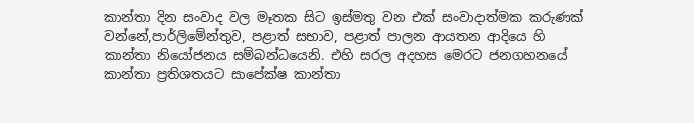කාන්තා දින සංවාද වල මෑතක සිට ඉස්මතු වන එක් සංවාදාත්මක කරුණක් වන්නේ,පාර්ලිමේන්තුව, පළාත් සභාව, පළාත් පාලන ආයතන ආදියෙ හි කාන්තා නියෝජනය සම්බන්ධයෙනි. එහි සරල අදහස මෙරට ජනගහනයේ කාන්තා ප්‍රතිශතයට සාපේක්ෂ කාන්තා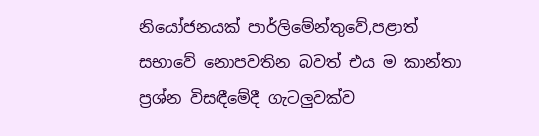නියෝජනයක් පාර්ලිමේන්තුවේ,පළාත් සභාවේ නොපවතින බවත් එය ම කාන්තා ප්‍රශ්න විසඳීමේදී ගැටලුවක්ව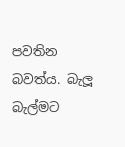පවතින බවත්ය. බැලූ බැල්මට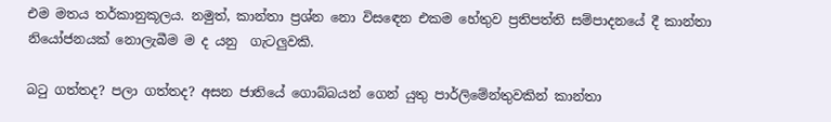එම මතය තර්කානුකූලය. නමුත්, කාන්තා ප්‍රශ්න නො විසඳෙන එකම හේතුව ප්‍රතිපත්ති සම්පාදනයේ දී කාන්තා නියෝජනයක් නොලැබීම ම ද යනු  ගැටලුවකි.

බටු ගත්තද? පලා ගත්තද? අසන ජාතියේ ගොබ්බයන් ගෙන් යුතු පාර්ලිමේන්තුවකින් කාන්තා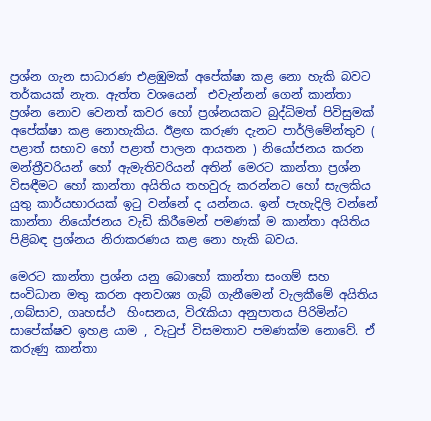ප්‍රශ්න ගැන සාධාරණ එළඹුමක් අපේක්ෂා කළ නො හැකි බවට තර්කයක් නැත. ඇත්ත වශයෙන්  එවැන්නන් ගෙන් කාන්තා ප්‍රශ්න නොව වෙනත් කවර හෝ ප්‍රශ්නයකට බුද්ධිමත් පිවිසුමක් අපේක්ෂා කළ නොහැකිය. ඊළඟ කරුණ දැනට පාර්ලිමේන්තුව ( පළාත් සභාව හෝ පළාත් පාලන ආයතන ) නියෝජනය කරන මන්ත්‍රීවරියන් හෝ ඇමැතිවරියන් අතින් මෙරට කාන්තා ප්‍රශ්න විසඳීමට හෝ කාන්තා අයිතිය තහවුරු කරන්නට හෝ සැලකිය යුතු කාර්යභාරයක් ඉටු වන්නේ ද යන්නය. ඉන් පැහැදිලි වන්නේ කාන්තා නියෝජනය වැඩි කිරීමෙන් පමණක් ම කාන්තා අයිතිය පිළිබඳ ප්‍රශ්නය නිරාකරණය කළ නො හැකි බවය.

මෙරට කාන්තා ප්‍රශ්න යනු බොහෝ කාන්තා සංගම් සහ සංවිධාන මතු කරන අනවශ්‍ය ගැබ් ගැනීමෙන් වැලකීමේ අයිතිය ,ගබ්සාව, ගෘහස්ථ  හිංසනය, විරැකියා අනුපාතය පිරිමින්ට සාපේක්ෂව ඉහළ යාම , වැටුප් විසමතාව පමණක්ම නොවේ. ඒ කරුණු කාන්තා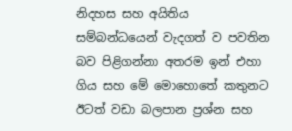නිදහස සහ අයිතිය සම්බන්ධයෙන් වැදගත් ව පවතින බව පිළිගන්නා අතරම ඉන් එහා ගිය සහ මේ මොහොතේ කතුනට ඊටත් වඩා බලපාන ප්‍රශ්න සහ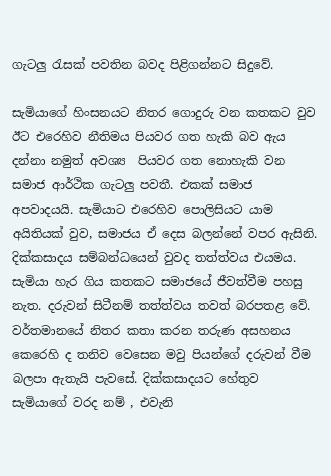ගැටලු රැසක් පවතින බවද පිළිගන්නට සිදුවේ.

සැමියාගේ හිංසනයට නිතර ගොදුරු වන කතකට වුව ඊට එරෙහිව නීතිමය පියවර ගත හැකි බව ඇය දන්නා නමුත් අවශ්‍ය  පියවර ගත නොහැකි වන සමාජ ආර්ථික ගැටලු පවතී. එකක් සමාජ අපවාදයයි. සැමියාට එරෙහිව පොලිසියට යාම අයිතියක් වුව, සමාජය ඒ දෙස බලන්නේ වපර ඇසිනි. දික්කසාදය සම්බන්ධයෙන් වුවද තත්ත්වය එයමය. සැමියා හැර ගිය කතකට සමාජයේ ජීවත්වීම පහසු නැත. දරුවන් සිටීනම් තත්ත්වය තවත් බරපතළ වේ. වර්තමානයේ නිතර කතා කරන තරුණ අසහනය කෙරෙහි ද තනිව වෙසෙන මවු පියන්ගේ දරුවන් වීම බලපා ඇතැයි පැවසේ. දික්කසාදයට හේතුව සැමියාගේ වරද නම් , එවැනි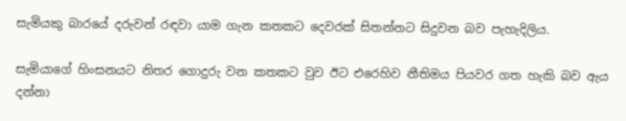සැමියකු බාරයේ දරුවන් රඳවා යාම ගැන කතකට දෙවරක් සිතන්නට සිදුවන බව පැහැදිලිය.

සැමියාගේ හිංසනයට නිතර ගොදුරු වන කතකට වුව ඊට එරෙහිව නීතිමය පියවර ගත හැකි බව ඇය දන්නා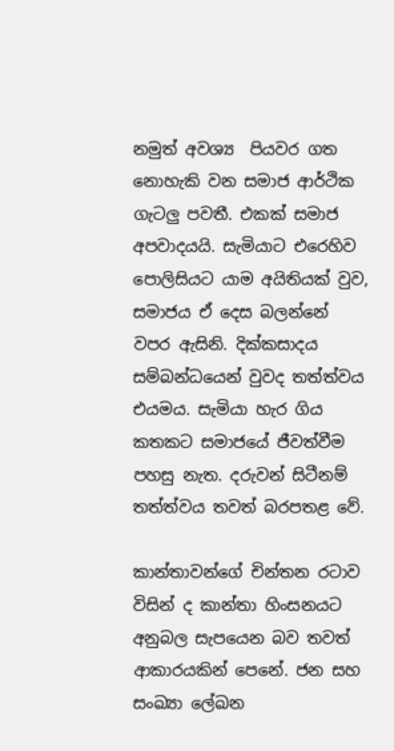නමුත් අවශ්‍ය  පියවර ගත නොහැකි වන සමාජ ආර්ථික ගැටලු පවතී. එකක් සමාජ අපවාදයයි. සැමියාට එරෙහිව පොලිසියට යාම අයිතියක් වුව, සමාජය ඒ දෙස බලන්නේ වපර ඇසිනි. දික්කසාදය සම්බන්ධයෙන් වුවද තත්ත්වය එයමය. සැමියා හැර ගිය කතකට සමාජයේ ජීවත්වීම පහසු නැත. දරුවන් සිටීනම් තත්ත්වය තවත් බරපතළ වේ.

කාන්තාවන්ගේ චින්තන රටාව විසින් ද කාන්තා හිංසනයට අනුබල සැපයෙන බව තවත් ආකාරයකින් පෙනේ. ජන සහ සංඛ්‍යා ලේඛන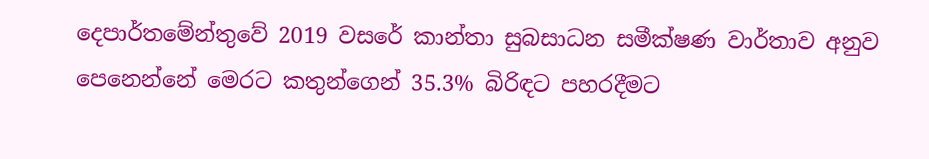දෙපාර්තමේන්තුවේ 2019 වසරේ කාන්තා සුබසාධන සමීක්ෂණ වාර්තාව අනුව පෙනෙන්නේ මෙරට කතුන්ගෙන් 35.3% බිරිඳට පහරදීමට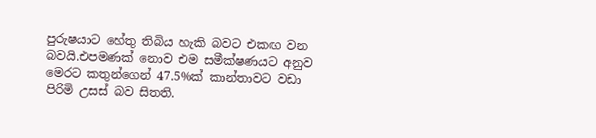පුරුෂයාට හේතු තිබිය හැකි බවට එකඟ වන බවයි.එපමණක් නොව එම සමීක්ෂණයට අනුව මෙරට කතුන්ගෙන් 47.5%ක් කාන්තාවට වඩා පිරිමි උසස් බව සිතති.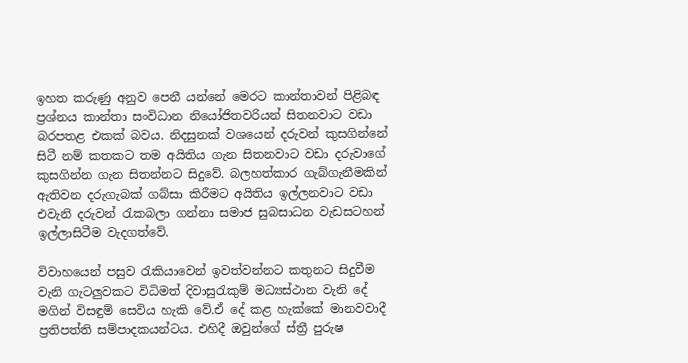ඉහත කරුණු අනුව පෙනී යන්නේ මෙරට කාන්තාවන් පිළිබඳ ප්‍රශ්නය කාන්තා සංවිධාන නියෝජිතවරියන් සිතනවාට වඩා බරපතළ එකක් බවය. නිදසුනක් වශයෙන් දරුවන් කුසගින්නේ සිටී නම් කතකට තම අයිතිය ගැන සිතනවාට වඩා දරුවාගේ කුසගින්න ගැන සිතන්නට සිදුවේ. බලහත්කාර ගැබ්ගැනීමකින් ඇතිවන දරුගැබක් ගබ්සා කිරීමට අයිතිය ඉල්ලනවාට වඩා එවැනි දරුවන් රැකබලා ගන්නා සමාජ සුබසාධන වැඩසටහන් ඉල්ලාසිටීම වැදගත්වේ.

විවාහයෙන් පසුව රැකියාවෙන් ඉවත්වන්නට කතුනට සිදුවීම වැනි ගැටලුවකට විධිමත් දිවාසුරැකුම් මධ්‍යස්ථාන වැනි දේ මගින් විසඳුම් සෙවිය හැකි වේ.ඒ දේ කළ හැක්කේ මානවවාදී ප්‍රතිපත්ති සම්පාදකයන්ටය. එහිදී ඔවුන්ගේ ස්ත්‍රී පුරුෂ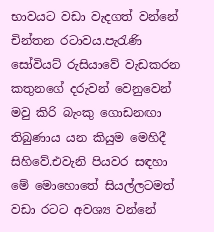භාවයට වඩා වැදගත් වන්නේ චින්තන රටාවය.පැරැණි සෝවියට් රුසියාවේ වැඩකරන කතුනගේ දරුවන් වෙනුවෙන් මවු කිරි බැංකු ගොඩනඟා තිබුණාය යන කියුම මෙහිදී සිහිවේ.එවැනි පියවර සඳහා මේ මොහොතේ සියල්ලටමත් වඩා රටට අවශ්‍ය වන්නේ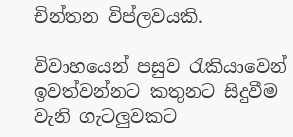චින්තන විප්ලවයකි.

විවාහයෙන් පසුව රැකියාවෙන් ඉවත්වන්නට කතුනට සිදුවීම වැනි ගැටලුවකට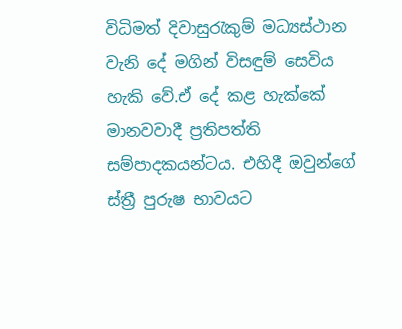විධිමත් දිවාසුරැකුම් මධ්‍යස්ථාන වැනි දේ මගින් විසඳුම් සෙවිය හැකි වේ.ඒ දේ කළ හැක්කේ මානවවාදී ප්‍රතිපත්ති සම්පාදකයන්ටය. එහිදී ඔවුන්ගේ ස්ත්‍රී පුරුෂ භාවයට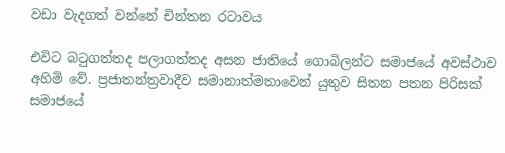වඩා වැදගත් වන්නේ චින්තන රටාවය

එවිට බටුගත්තද පලාගත්තද අසන ජාතියේ ගොබිලන්ට සමාජයේ අවස්ථාව අහිමි වේ. ප්‍රජාතන්ත්‍රවාදීව සමානාත්මතාවෙන් යුතුව සිතන පතන පිරිසක් සමාජයේ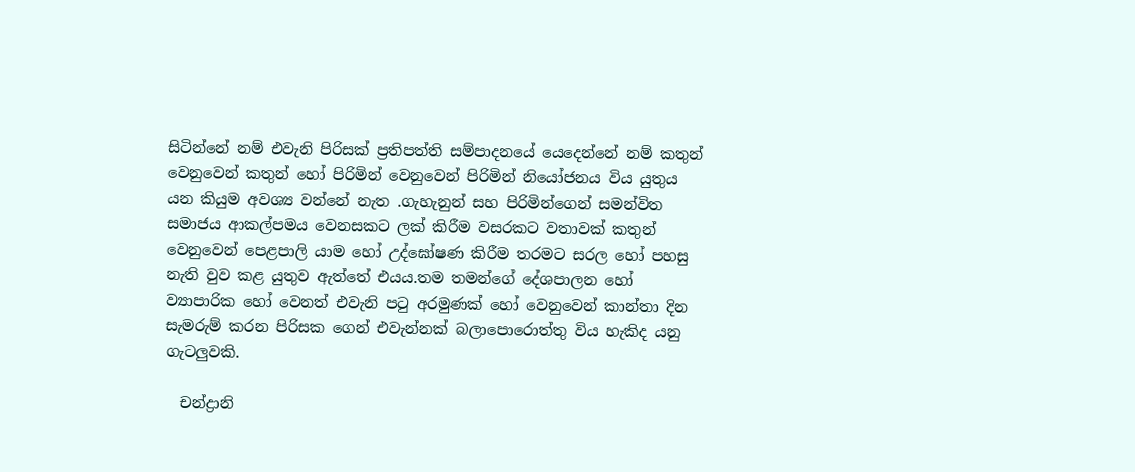සිටින්නේ නම් එවැනි පිරිසක් ප්‍රතිපත්ති සම්පාදනයේ යෙදෙන්නේ නම් කතුන් වෙනුවෙන් කතුන් හෝ පිරිමින් වෙනුවෙන් පිරිමින් නියෝජනය විය යුතුය යන කියුම අවශ්‍ය වන්නේ නැත .ගැහැනුන් සහ පිරිමින්ගෙන් සමන්විත සමාජය ආකල්පමය වෙනසකට ලක් කිරීම වසරකට වතාවක් කතුන් වෙනුවෙන් පෙළපාලි යාම හෝ උද්ඝෝෂණ කිරීම තරමට සරල හෝ පහසු නැති වුව කළ යුතුව ඇත්තේ එයය.තම තමන්ගේ දේශපාලන හෝ ව්‍යාපාරික හෝ වෙනත් එවැනි පටු අරමුණක් හෝ වෙනුවෙන් කාන්තා දින සැමරුම් කරන පිරිසක ගෙන් එවැන්නක් බලාපොරොත්තු විය හැකිද යනු ගැටලුවකි.

  චන්ද්‍රානි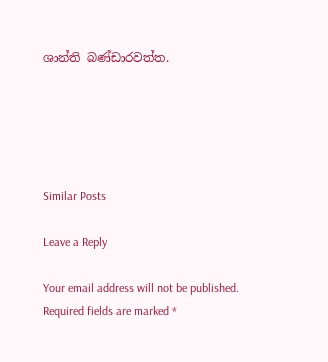ශාන්ති බණ්ඩාරවත්ත.





Similar Posts

Leave a Reply

Your email address will not be published. Required fields are marked *